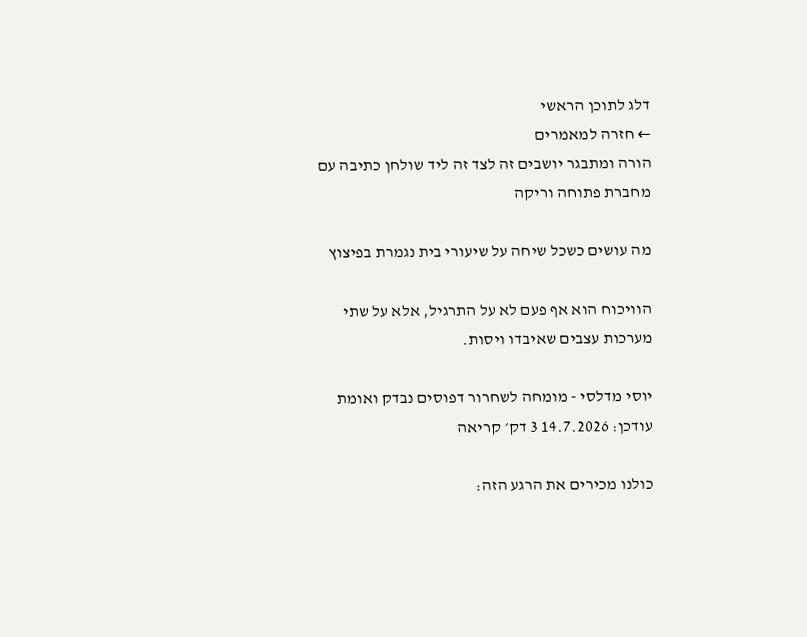דלג לתוכן הראשי
← חזרה למאמרים
הורה ומתבגר יושבים זה לצד זה ליד שולחן כתיבה עם מחברת פתוחה וריקה

מה עושים כשכל שיחה על שיעורי בית נגמרת בפיצוץ

הוויכוח הוא אף פעם לא על התרגיל, אלא על שתי מערכות עצבים שאיבדו ויסות.

יוסי מדלסי - מומחה לשחרור דפוסים נבדק ואומת עודכן: 14.7.2026 3 דק׳ קריאה

כולנו מכירים את הרגע הזה: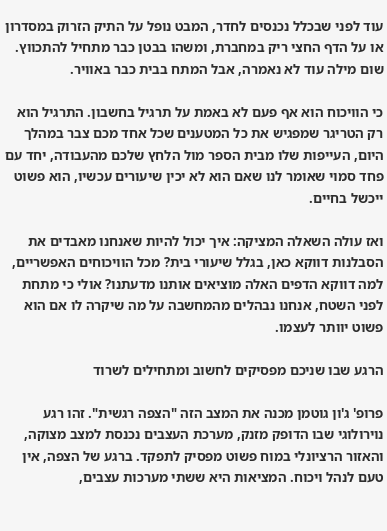עוד לפני שבכלל נכנסים לחדר, המבט נופל על התיק הזרוק במסדרון או על הדף החצי ריק במחברת, ומשהו בבטן כבר מתחיל להתכווץ. שום מילה עוד לא נאמרה, אבל המתח בבית כבר באוויר.

כי הוויכוח הוא אף פעם לא באמת על תרגיל בחשבון. התרגיל הוא רק הטריגר שמפגיש את כל המטענים שכל אחד מכם צבר במהלך היום, העייפות שלו מבית הספר מול הלחץ שלכם מהעבודה, יחד עם פחד סמוי שאומר לנו שאם הוא לא יכין שיעורים עכשיו, הוא פשוט ייכשל בחיים.

ואז עולה השאלה המציקה: איך יכול להיות שאנחנו מאבדים את הסבלנות דווקא כאן, בגלל שיעורי בית? מכל הוויכוחים האפשריים, למה דווקא הדפים האלה מוציאים אותנו מדעתנו? אולי כי מתחת לפני השטח, אנחנו נבהלים מהמחשבה על מה שיקרה לו אם הוא פשוט יוותר לעצמו.

הרגע שבו שניכם מפסיקים לחשוב ומתחילים לשרוד

פרופ' ג'ון גוטמן מכנה את המצב הזה "הצפה רגשית". זהו רגע נוירולוגי שבו הדופק מזנק, מערכת העצבים נכנסת למצב מצוקה, והאזור הרציונלי במוח פשוט מפסיק לתפקד. ברגע של הצפה, אין טעם לנהל ויכוח. המציאות היא ששתי מערכות עצבים,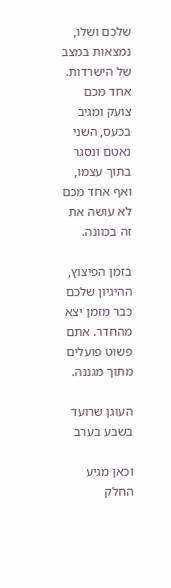שלכם ושלו, נמצאות במצב של הישרדות. אחד מכם צועק ומגיב בכעס, השני נאטם ונסגר בתוך עצמו, ואף אחד מכם לא עושה את זה בכוונה.

בזמן הפיצוץ, ההיגיון שלכם כבר מזמן יצא מהחדר. אתם פשוט פועלים מתוך מגננה.

העוגן שרועד בשבע בערב

וכאן מגיע החלק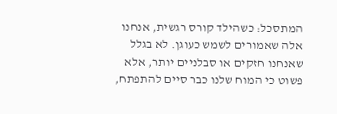המתסכל: כשהילד קורס רגשית, אנחנו אלה שאמורים לשמש כעוגן. לא בגלל שאנחנו חזקים או סבלניים יותר, אלא פשוט כי המוח שלנו כבר סיים להתפתח,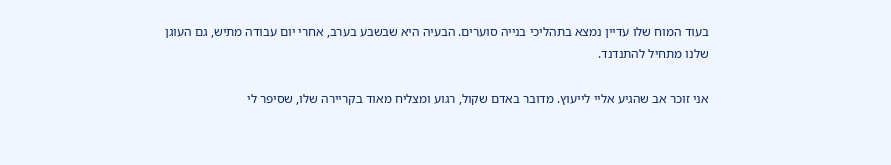בעוד המוח שלו עדיין נמצא בתהליכי בנייה סוערים. הבעיה היא שבשבע בערב, אחרי יום עבודה מתיש, גם העוגן שלנו מתחיל להתנדנד.

אני זוכר אב שהגיע אליי לייעוץ. מדובר באדם שקול, רגוע ומצליח מאוד בקריירה שלו, שסיפר לי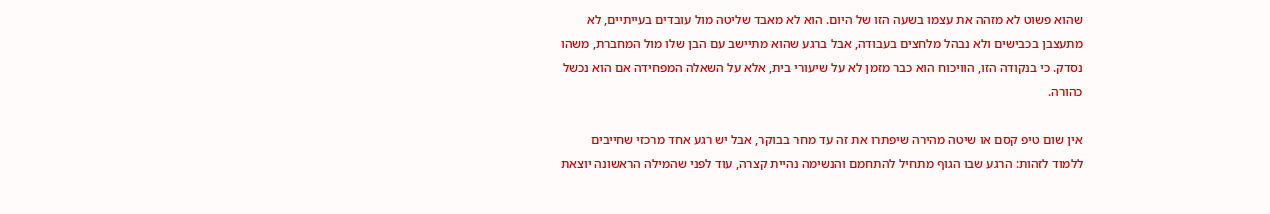שהוא פשוט לא מזהה את עצמו בשעה הזו של היום. הוא לא מאבד שליטה מול עובדים בעייתיים, לא מתעצבן בכבישים ולא נבהל מלחצים בעבודה, אבל ברגע שהוא מתיישב עם הבן שלו מול המחברת, משהו נסדק. כי בנקודה הזו, הוויכוח הוא כבר מזמן לא על שיעורי בית, אלא על השאלה המפחידה אם הוא נכשל כהורה.

אין שום טיפ קסם או שיטה מהירה שיפתרו את זה עד מחר בבוקר, אבל יש רגע אחד מרכזי שחייבים ללמוד לזהות: הרגע שבו הגוף מתחיל להתחמם והנשימה נהיית קצרה, עוד לפני שהמילה הראשונה יוצאת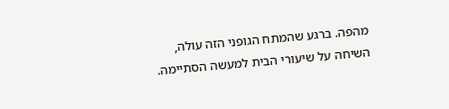מהפה. ברגע שהמתח הגופני הזה עולה, השיחה על שיעורי הבית למעשה הסתיימה.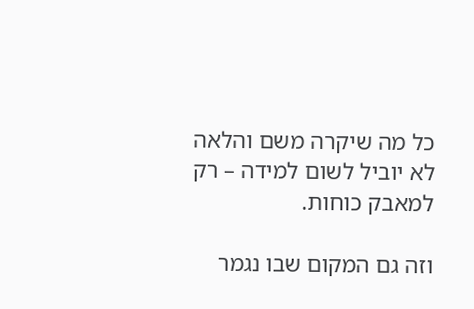כל מה שיקרה משם והלאה לא יוביל לשום למידה – רק למאבק כוחות.

וזה גם המקום שבו נגמר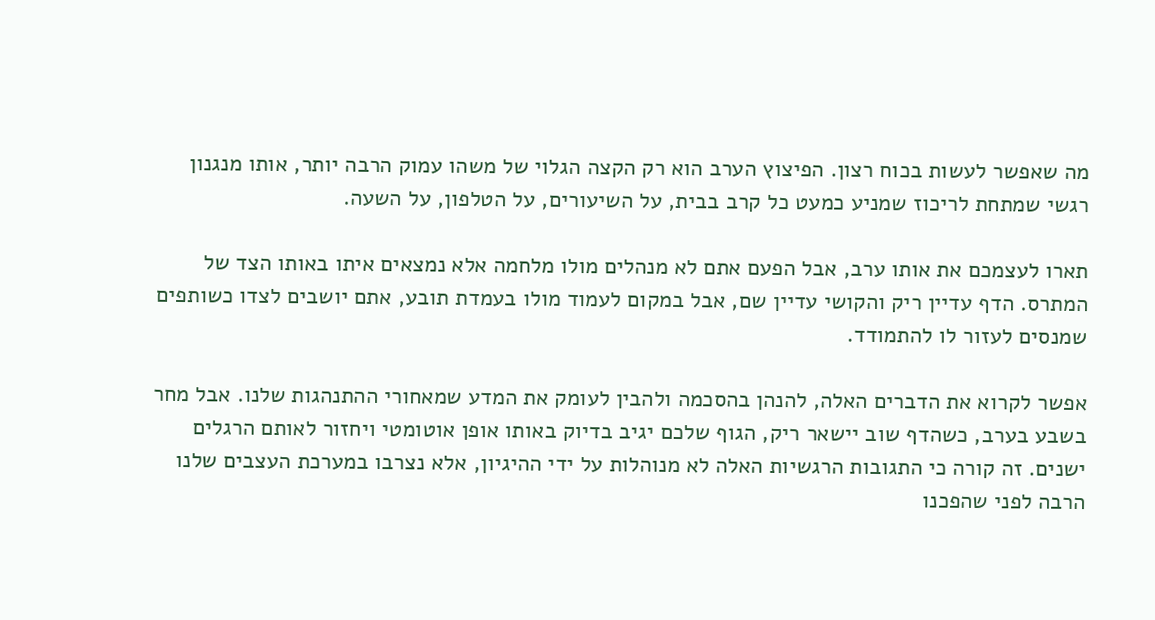מה שאפשר לעשות בכוח רצון. הפיצוץ הערב הוא רק הקצה הגלוי של משהו עמוק הרבה יותר, אותו מנגנון רגשי שמתחת לריכוז שמניע כמעט כל קרב בבית, על השיעורים, על הטלפון, על השעה.

תארו לעצמכם את אותו ערב, אבל הפעם אתם לא מנהלים מולו מלחמה אלא נמצאים איתו באותו הצד של המתרס. הדף עדיין ריק והקושי עדיין שם, אבל במקום לעמוד מולו בעמדת תובע, אתם יושבים לצדו כשותפים שמנסים לעזור לו להתמודד.

אפשר לקרוא את הדברים האלה, להנהן בהסכמה ולהבין לעומק את המדע שמאחורי ההתנהגות שלנו. אבל מחר בשבע בערב, כשהדף שוב יישאר ריק, הגוף שלכם יגיב בדיוק באותו אופן אוטומטי ויחזור לאותם הרגלים ישנים. זה קורה כי התגובות הרגשיות האלה לא מנוהלות על ידי ההיגיון, אלא נצרבו במערכת העצבים שלנו הרבה לפני שהפכנו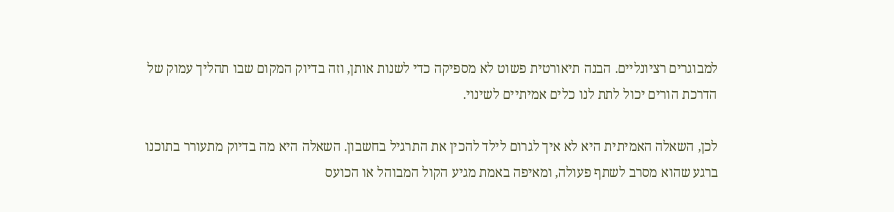למבוגרים רציונליים. הבנה תיאורטית פשוט לא מספיקה כדי לשנות אותן, וזה בדיוק המקום שבו תהליך עמוק של הדרכת הורים יכול לתת לנו כלים אמיתיים לשינוי.

לכן, השאלה האמיתית היא לא איך לגרום לילד להכין את התרגיל בחשבון. השאלה היא מה בדיוק מתעורר בתוכנו ברגע שהוא מסרב לשתף פעולה, ומאיפה באמת מגיע הקול המבוהל או הכועס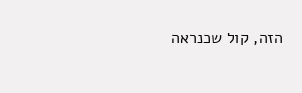הזה, קול שכנראה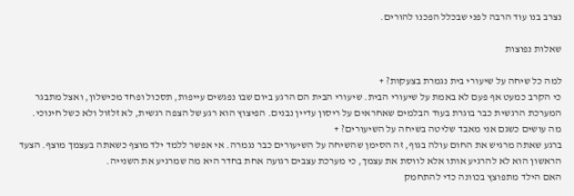נצרב בנו עוד הרבה לפני שבכלל הפכנו להורים.

שאלות נפוצות

למה כל שיחה על שיעורי בית נגמרת בצעקות? +
כי הקרב כמעט אף פעם לא באמת על שיעורי הבית. שיעורי הבית הם הרגע ביום שבו נפגשים עייפות, תסכול ופחד מכישלון, ואצל מתבגר המערכת הרגשית כבר בוגרת בעוד הבלמים שאחראים על ריסון עדיין נבנים. הפיצוץ הוא רגע של הצפה רגשית, לא זלזול ולא כשל חינוכי.
מה עושים כשגם אני מאבד שליטה בשיחה על השיעורים? +
ברגע שאתה מרגיש את החום עולה בגוף, זה הסימן שהשיחה על השיעורים כבר נגמרה. אי אפשר ללמד ילד מוצף כשאתה בעצמך מוצף. הצעד הראשון הוא לא להרגיע אותו אלא לווסת את עצמך, כי מערכת עצבים רגועה אחת בחדר היא מה שמרגיע את השנייה.
האם הילד מתפוצץ בכוונה כדי להתחמק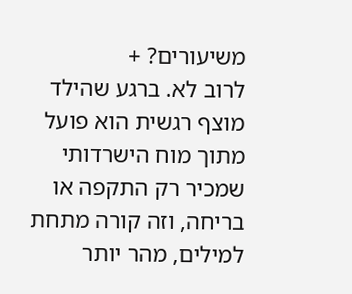משיעורים? +
לרוב לא. ברגע שהילד מוצף רגשית הוא פועל מתוך מוח הישרדותי שמכיר רק התקפה או בריחה, וזה קורה מתחת למילים, מהר יותר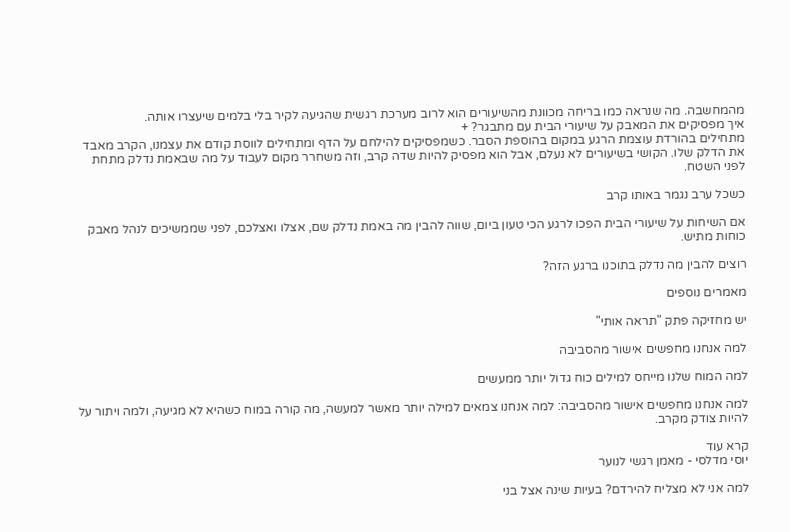מהמחשבה. מה שנראה כמו בריחה מכוונת מהשיעורים הוא לרוב מערכת רגשית שהגיעה לקיר בלי בלמים שיעצרו אותה.
איך מפסיקים את המאבק על שיעורי הבית עם מתבגר? +
מתחילים בהורדת עוצמת הרגע במקום בהוספת הסבר. כשמפסיקים להילחם על הדף ומתחילים לווסת קודם את עצמנו, הקרב מאבד את הדלק שלו. הקושי בשיעורים לא נעלם, אבל הוא מפסיק להיות שדה קרב, וזה משחרר מקום לעבוד על מה שבאמת נדלק מתחת לפני השטח.

כשכל ערב נגמר באותו קרב

אם השיחות על שיעורי הבית הפכו לרגע הכי טעון ביום, שווה להבין מה באמת נדלק שם, אצלו ואצלכם, לפני שממשיכים לנהל מאבק כוחות מתיש.

רוצים להבין מה נדלק בתוכנו ברגע הזה?

מאמרים נוספים

יש מחזיקה פתק "תראה אותי"

למה אנחנו מחפשים אישור מהסביבה

למה המוח שלנו מייחס למילים כוח גדול יותר ממעשים

למה אנחנו מחפשים אישור מהסביבה: למה אנחנו צמאים למילה יותר מאשר למעשה, מה קורה במוח כשהיא לא מגיעה, ולמה ויתור על להיות צודק מקרב.

קרא עוד
יוסי מדלסי - מאמן רגשי לנוער

למה אני לא מצליח להירדם? בעיות שינה אצל בני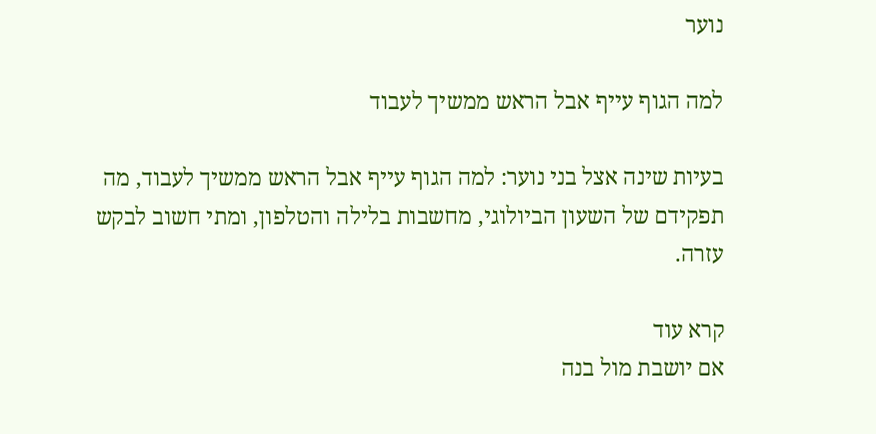נוער

למה הגוף עייף אבל הראש ממשיך לעבוד

בעיות שינה אצל בני נוער: למה הגוף עייף אבל הראש ממשיך לעבוד, מה תפקידם של השעון הביולוגי, מחשבות בלילה והטלפון, ומתי חשוב לבקש עזרה.

קרא עוד
אם יושבת מול בנה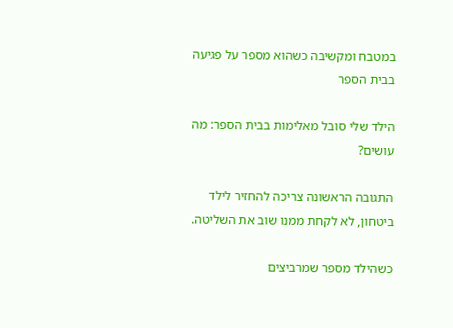במטבח ומקשיבה כשהוא מספר על פגיעה בבית הספר

הילד שלי סובל מאלימות בבית הספר: מה עושים?

התגובה הראשונה צריכה להחזיר לילד ביטחון, לא לקחת ממנו שוב את השליטה.

כשהילד מספר שמרביצים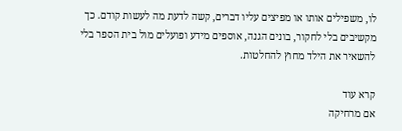לו, משפילים אותו או מפיצים עליו דברים, קשה לדעת מה לעשות קודם. כך מקשיבים בלי לחקור, בונים הגנה, אוספים מידע ופועלים מול בית הספר בלי להשאיר את הילד מחוץ להחלטות.

קרא עוד
אם מרחיקה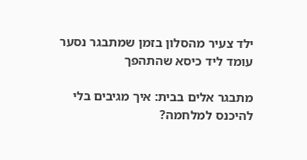ילד צעיר מהסלון בזמן שמתבגר נסער עומד ליד כיסא שהתהפך

מתבגר אלים בבית: איך מגיבים בלי להיכנס למלחמה?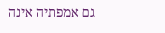גם אמפתיה אינה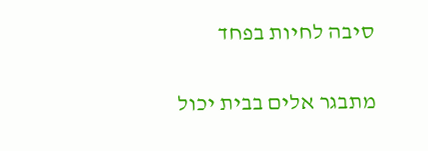סיבה לחיות בפחד

מתבגר אלים בבית יכול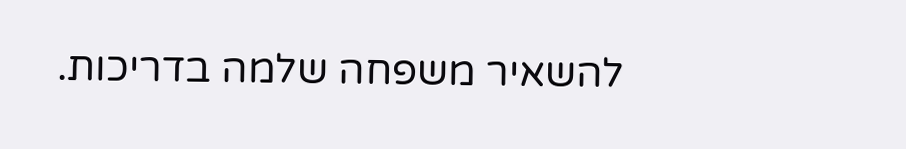להשאיר משפחה שלמה בדריכות.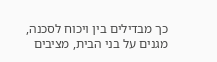כך מבדילים בין ויכוח לסכנה, מגנים על בני הבית, מציבים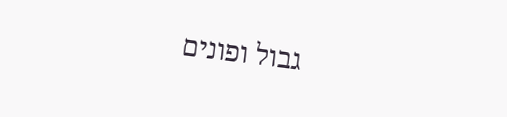גבול ופונים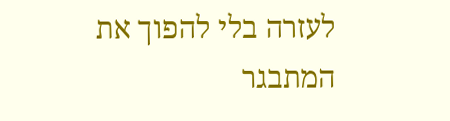לעזרה בלי להפוך את המתבגר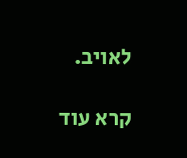לאויב.

קרא עוד